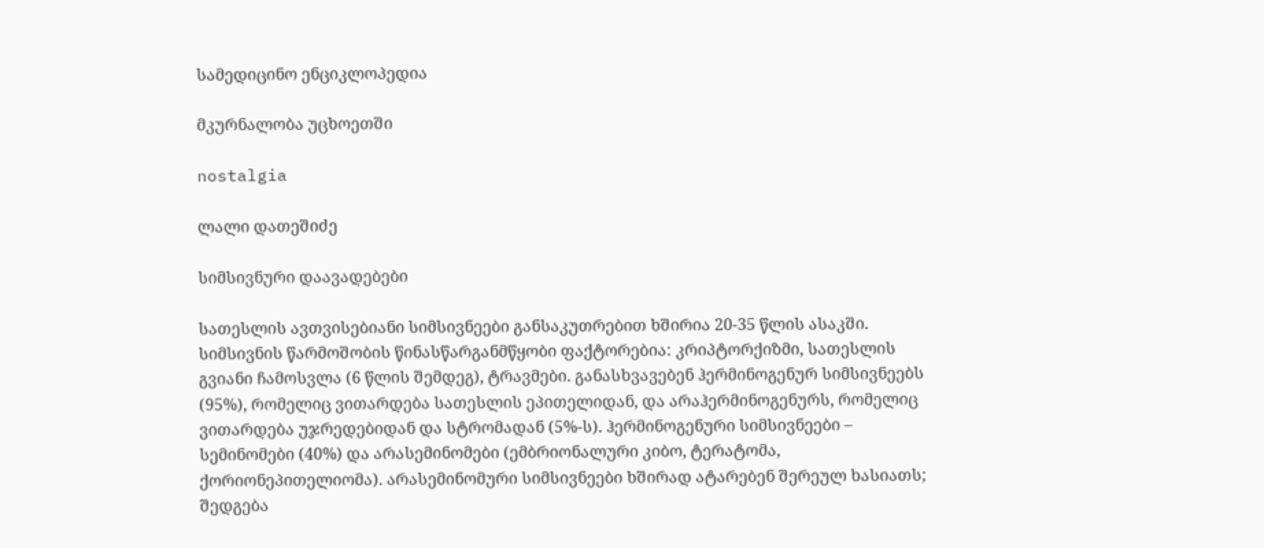სამედიცინო ენციკლოპედია

მკურნალობა უცხოეთში

nostalgia

ლალი დათეშიძე

სიმსივნური დაავადებები

სათესლის ავთვისებიანი სიმსივნეები განსაკუთრებით ხშირია 20-35 წლის ასაკში. სიმსივნის წარმოშობის წინასწარგანმწყობი ფაქტორებია: კრიპტორქიზმი, სათესლის გვიანი ჩამოსვლა (6 წლის შემდეგ), ტრავმები. განასხვავებენ ჰერმინოგენურ სიმსივნეებს (95%), რომელიც ვითარდება სათესლის ეპითელიდან, და არაჰერმინოგენურს, რომელიც ვითარდება უჯრედებიდან და სტრომადან (5%-ს). ჰერმინოგენური სიმსივნეები – სემინომები (40%) და არასემინომები (ემბრიონალური კიბო, ტერატომა, ქორიონეპითელიომა). არასემინომური სიმსივნეები ხშირად ატარებენ შერეულ ხასიათს; შედგება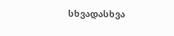სხვადასხვა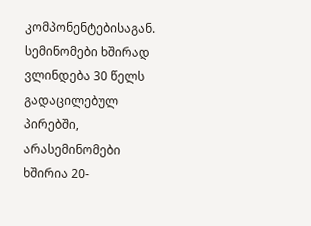კომპონენტებისაგან. სემინომები ხშირად ვლინდება 30 წელს გადაცილებულ პირებში, არასემინომები ხშირია 20-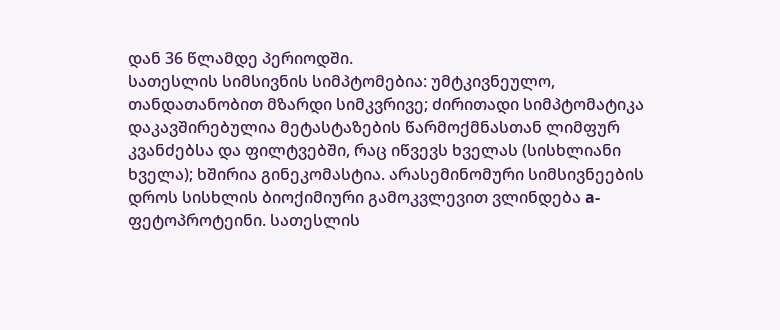დან 36 წლამდე პერიოდში.
სათესლის სიმსივნის სიმპტომებია: უმტკივნეულო, თანდათანობით მზარდი სიმკვრივე; ძირითადი სიმპტომატიკა დაკავშირებულია მეტასტაზების წარმოქმნასთან ლიმფურ კვანძებსა და ფილტვებში, რაც იწვევს ხველას (სისხლიანი ხველა); ხშირია გინეკომასტია. არასემინომური სიმსივნეების დროს სისხლის ბიოქიმიური გამოკვლევით ვლინდება а-ფეტოპროტეინი. სათესლის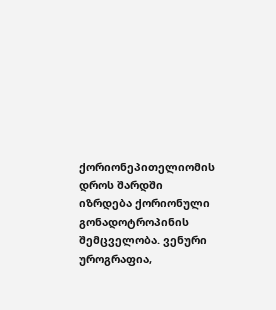ქორიონეპითელიომის დროს შარდში იზრდება ქორიონული გონადოტროპინის შემცველობა. ვენური უროგრაფია,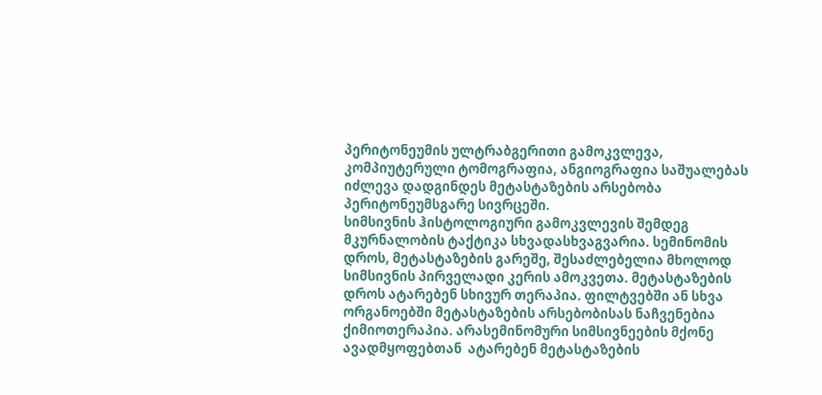პერიტონეუმის ულტრაბგერითი გამოკვლევა, კომპიუტერული ტომოგრაფია, ანგიოგრაფია საშუალებას იძლევა დადგინდეს მეტასტაზების არსებობა პერიტონეუმსგარე სივრცეში.
სიმსივნის ჰისტოლოგიური გამოკვლევის შემდეგ მკურნალობის ტაქტიკა სხვადასხვაგვარია. სემინომის დროს, მეტასტაზების გარეშე, შესაძლებელია მხოლოდ სიმსივნის პირველადი კერის ამოკვეთა. მეტასტაზების დროს ატარებენ სხივურ თერაპია. ფილტვებში ან სხვა ორგანოებში მეტასტაზების არსებობისას ნაჩვენებია ქიმიოთერაპია. არასემინომური სიმსივნეების მქონე ავადმყოფებთან  ატარებენ მეტასტაზების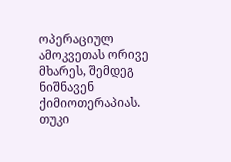ოპერაციულ ამოკვეთას ორივე მხარეს, შემდეგ ნიშნავენ ქიმიოთერაპიას. თუკი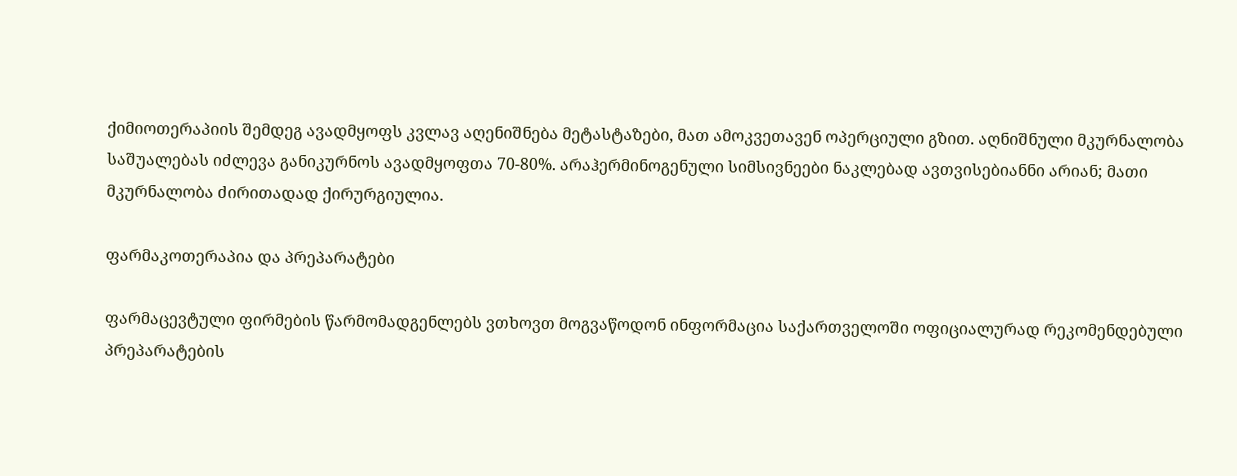ქიმიოთერაპიის შემდეგ ავადმყოფს კვლავ აღენიშნება მეტასტაზები, მათ ამოკვეთავენ ოპერციული გზით. აღნიშნული მკურნალობა საშუალებას იძლევა განიკურნოს ავადმყოფთა 70-80%. არაჰერმინოგენული სიმსივნეები ნაკლებად ავთვისებიანნი არიან; მათი მკურნალობა ძირითადად ქირურგიულია.

ფარმაკოთერაპია და პრეპარატები

ფარმაცევტული ფირმების წარმომადგენლებს ვთხოვთ მოგვაწოდონ ინფორმაცია საქართველოში ოფიციალურად რეკომენდებული პრეპარატების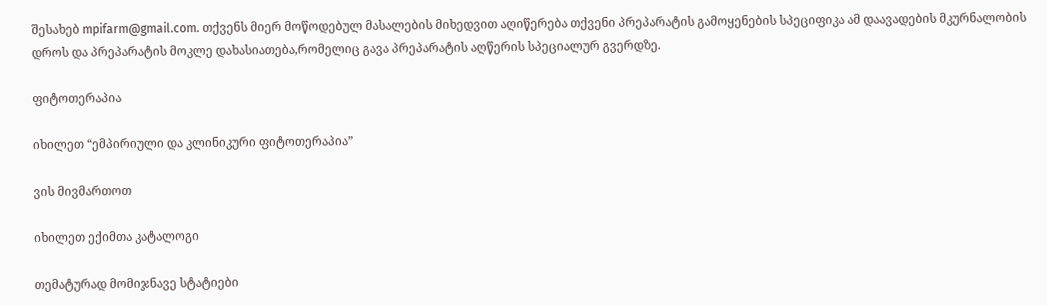შესახებ mpifarm@gmail.com. თქვენს მიერ მოწოდებულ მასალების მიხედვით აღიწერება თქვენი პრეპარატის გამოყენების სპეციფიკა ამ დაავადების მკურნალობის დროს და პრეპარატის მოკლე დახასიათება,რომელიც გავა პრეპარატის აღწერის სპეციალურ გვერდზე.

ფიტოთერაპია

იხილეთ “ემპირიული და კლინიკური ფიტოთერაპია”

ვის მივმართოთ

იხილეთ ექიმთა კატალოგი

თემატურად მომიჯნავე სტატიები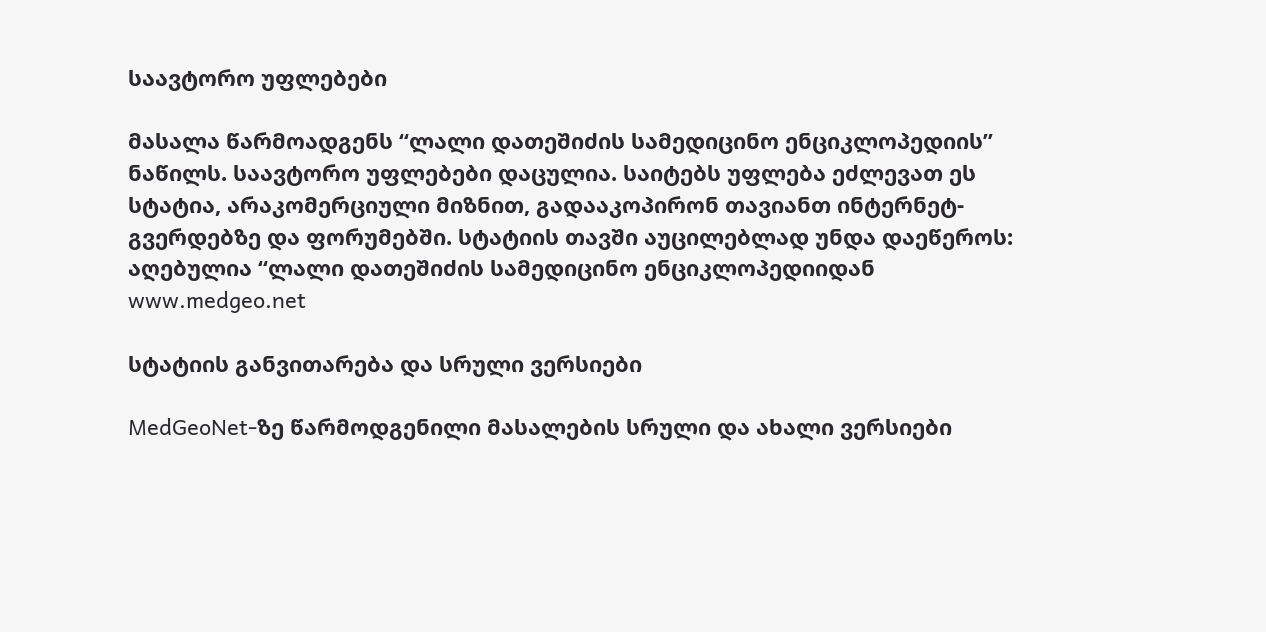საავტორო უფლებები

მასალა წარმოადგენს “ლალი დათეშიძის სამედიცინო ენციკლოპედიის” ნაწილს. საავტორო უფლებები დაცულია. საიტებს უფლება ეძლევათ ეს სტატია, არაკომერციული მიზნით, გადააკოპირონ თავიანთ ინტერნეტ-გვერდებზე და ფორუმებში. სტატიის თავში აუცილებლად უნდა დაეწეროს: აღებულია “ლალი დათეშიძის სამედიცინო ენციკლოპედიიდან www.medgeo.net

სტატიის განვითარება და სრული ვერსიები

MedGeoNet-ზე წარმოდგენილი მასალების სრული და ახალი ვერსიები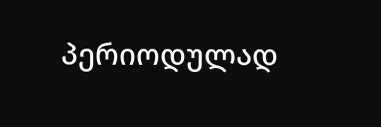პერიოდულად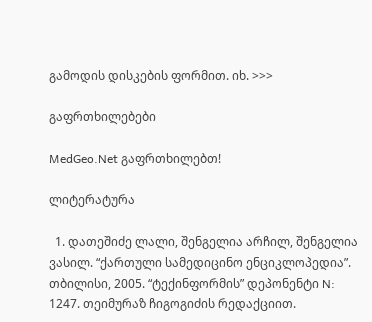გამოდის დისკების ფორმით. იხ. >>>

გაფრთხილებები

MedGeo.Net გაფრთხილებთ!

ლიტერატურა

  1. დათეშიძე ლალი, შენგელია არჩილ, შენგელია ვასილ. “ქართული სამედიცინო ენციკლოპედია”. თბილისი, 2005. “ტექინფორმის” დეპონენტი N: 1247. თეიმურაზ ჩიგოგიძის რედაქციით.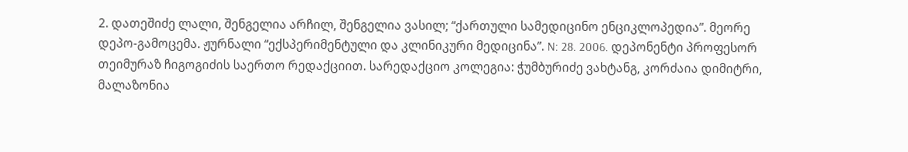2. დათეშიძე ლალი, შენგელია არჩილ, შენგელია ვასილ; “ქართული სამედიცინო ენციკლოპედია”. მეორე დეპო-გამოცემა. ჟურნალი “ექსპერიმენტული და კლინიკური მედიცინა”. N: 28. 2006. დეპონენტი პროფესორ თეიმურაზ ჩიგოგიძის საერთო რედაქციით. სარედაქციო კოლეგია: ჭუმბურიძე ვახტანგ, კორძაია დიმიტრი, მალაზონია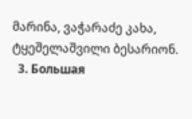მარინა, ვაჭარაძე კახა, ტყეშელაშვილი ბესარიონ.
  3. Большая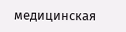медицинская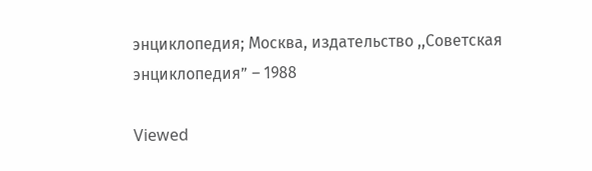энциклопедия; Москва, издательство ,,Советская энциклопедия” – 1988

Viewed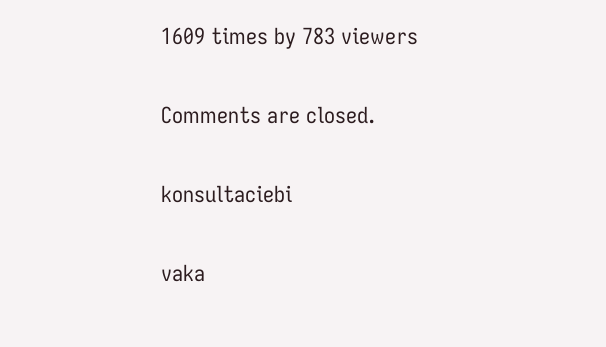1609 times by 783 viewers

Comments are closed.

konsultaciebi

vaka